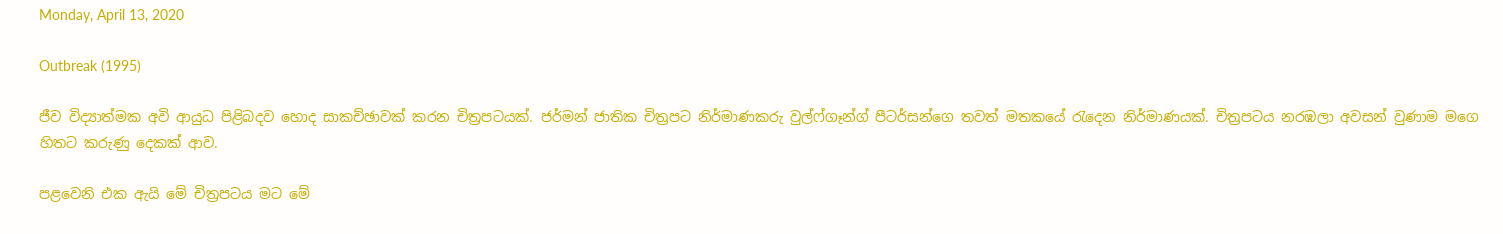Monday, April 13, 2020

Outbreak (1995)

ජීව විද්‍යාත්මක අවි ආයුධ පිළිබදව හොද සාකච්ඡාවක් කරන චිත්‍රපටයක්. ජර්මන් ජාතික චිත්‍රපට නිර්මාණකරු වුල්ෆ්ගෑන්ග් පීටර්සන්ගෙ තවත් මතකයේ රැදෙන නිර්මාණයක්. චිත්‍රපටය නරඹලා අවසන් වුණාම මගෙ හිතට කරුණු දෙකක් ආව.

පළවෙනි එක ඇයි මේ චිත්‍රපටය මට මේ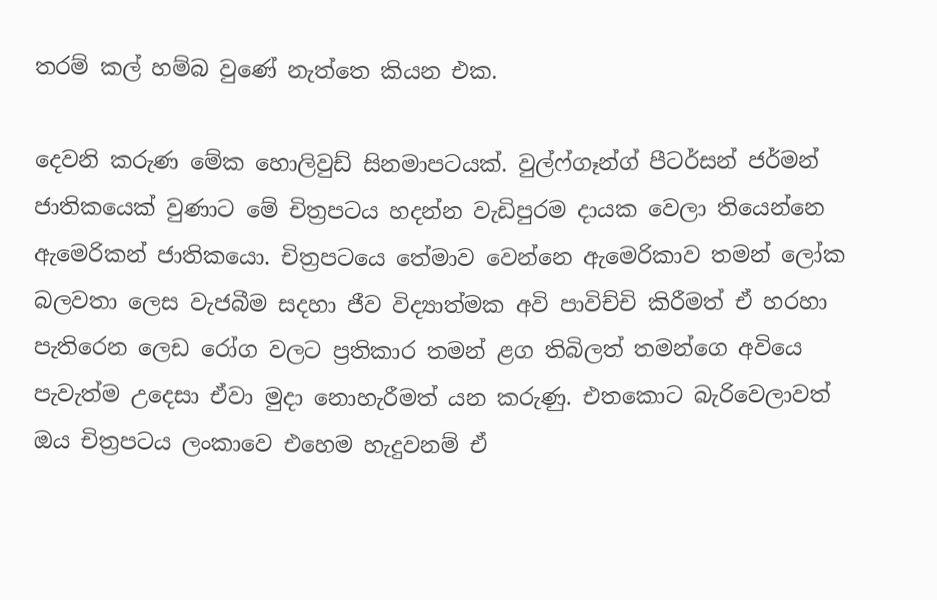තරම් කල් හම්බ වුණේ නැත්තෙ කියන එක.

දෙවනි කරුණ මේක හොලිවුඩ් සිනමාපටයක්. වුල්ෆ්ගෑන්ග් පීටර්සන් ජර්මන් ජාතිකයෙක් වුණාට මේ චිත්‍රපටය හදන්න වැඩිපුරම දායක වෙලා තියෙන්නෙ ඇමෙරිකන් ජාතිකයො. චිත්‍රපටයෙ තේමාව වෙන්නෙ ඇමෙරිකාව තමන් ලෝක බලවතා ලෙස වැජබීම සදහා ජීව විද්‍යාත්මක අවි පාවිච්චි කිරීමත් ඒ හරහා පැතිරෙන ලෙඩ රෝග වලට ප්‍රතිකාර තමන් ළග තිබිලත් තමන්ගෙ අවියෙ පැවැත්ම උදෙසා ඒවා මුදා නොහැරීමත් යන කරුණු. එතකොට බැරිවෙලාවත් ඔය චිත්‍රපටය ලංකාවෙ එහෙම හැදුවනම් ඒ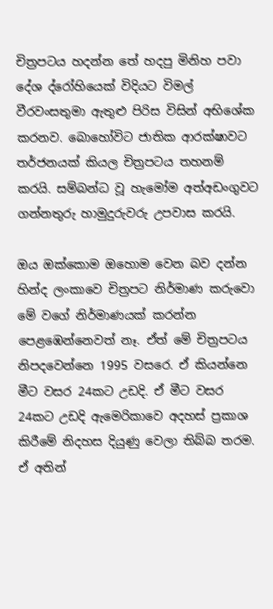චිත්‍රපටය හදන්න තේ හදපු මිනිහ පවා දේශ ද්රෝහියෙක් විදියට විමල් වීරවංසතුමා ඇතුළු පිරිස විසින් අභිශේක කරනව. බොහෝවිට ජාතික ආරක්ෂාවට තර්ජනයක් කියල චිත්‍රපටය තහනම් කරයි. සම්බන්ධ වූ හැමෝම අත්අඩංගුවට ගන්නතුරු හාමුදුරුවරු උපවාස කරයි.

ඔය ඔක්කොම ඔහොම වෙන බව දන්න හින්ද ලංකාවෙ චිත්‍රපට නිර්මාණ කරුවො මේ වගේ නිර්මාණයක් කරන්න පෙළඹෙන්නෙවත් නෑ. ඒත් මේ චිත්‍රපටය නිපදවෙන්නෙ 1995 වසරෙ. ඒ කියන්නෙ මීට වසර 24කට උඩදි. ඒ මීට වසර 24කට උඩදි ඇමෙරිකාවෙ අදහස් ප්‍රකාශ කිරීමේ නිදහස දියුණු වෙලා තිබ්බ තරම. ඒ අතින්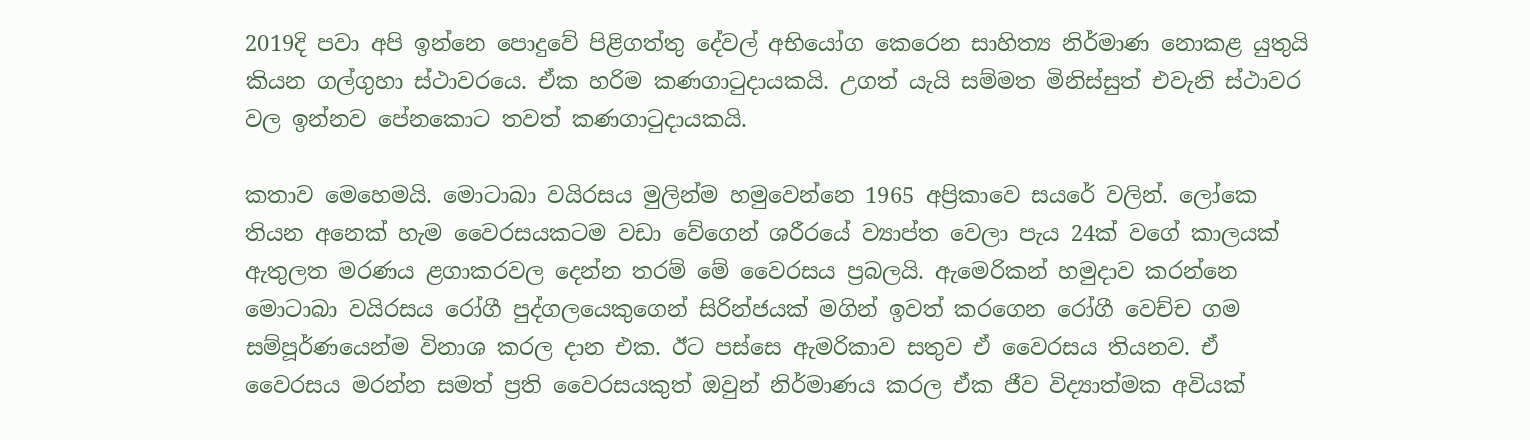2019දි පවා අපි ඉන්නෙ පොදුවේ පිළිගත්තු දේවල් අභියෝග කෙරෙන සාහිත්‍ය නිර්මාණ නොකළ යුතුයි කියන ගල්ගුහා ස්ථාවරයෙ. ඒක හරිම කණගාටුදායකයි. උගත් යැයි සම්මත මිනිස්සුත් එවැනි ස්ථාවර වල ඉන්නව පේනකොට තවත් කණගාටුදායකයි.

කතාව මෙහෙමයි. මොටාබා වයිරසය මුලින්ම හමුවෙන්නෙ 1965 අප්‍රිකාවෙ සයරේ වලින්. ලෝකෙ තියන අනෙක් හැම වෛරසයකටම වඩා වේගෙන් ශරීරයේ ව්‍යාප්ත වෙලා පැය 24ක් වගේ කාලයක් ඇතුලත මරණය ළගාකරවල දෙන්න තරම් මේ වෛරසය ප්‍රබලයි. ඇමෙරිකන් හමුදාව කරන්නෙ මොටාබා වයිරසය රෝගී පුද්ගලයෙකුගෙන් සිරින්ජයක් මගින් ඉවත් කරගෙන රෝගී වෙච්ච ගම සම්පූර්ණයෙන්ම විනාශ කරල දාන එක. ඊට පස්සෙ ඇමරිකාව සතුව ඒ වෛරසය තියනව. ඒ වෛරසය මරන්න සමත් ප්‍රති වෛරසයකුත් ඔවුන් නිර්මාණය කරල ඒක ජීව විද්‍යාත්මක අවියක්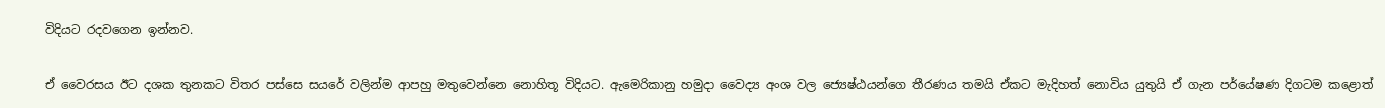විදියට රදවගෙන ඉන්නව.

ඒ වෛරසය ඊට දශක තුනකට විතර පස්සෙ සයරේ වලින්ම ආපහු මතුවෙන්නෙ නොහිතූ විදියට. ඇමෙරිකානු හමුදා වෛද්‍ය අංශ වල ජ්‍යෙෂ්ඨයන්ගෙ තීරණය තමයි ඒකට මැදිහත් නොවිය යුතුයි ඒ ගැන පර්යේෂණ දිගටම කළොත්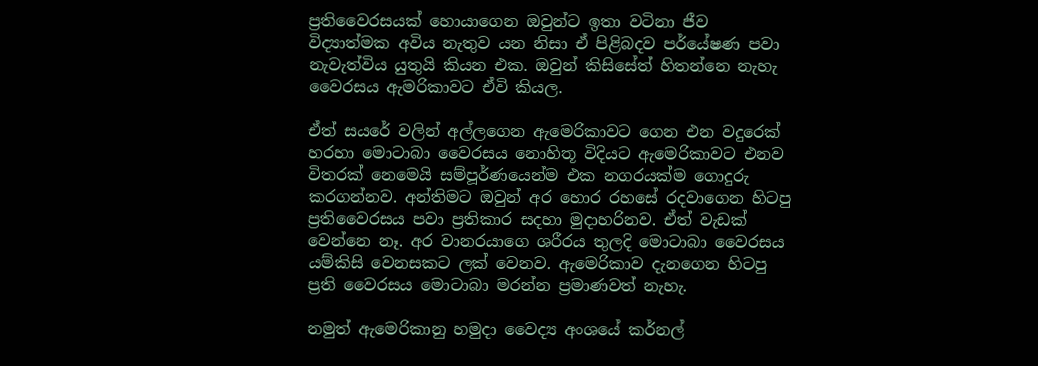ප්‍රතිවෛරසයක් හොයාගෙන ඔවුන්ට ඉතා වටිනා ජීව විද්‍යාත්මක අවිය නැතුව යන නිසා ඒ පිළිබදව පර්යේෂණ පවා නැවැත්විය යුතුයි කියන එක. ඔවුන් කිසිසේත් හිතන්නෙ නැහැ වෛරසය ඇමරිකාවට ඒවි කියල.

ඒත් සයරේ වලින් අල්ලගෙන ඇමෙරිකාවට ගෙන එන වදුරෙක් හරහා මොටාබා වෛරසය නොහිතූ විදියට ඇමෙරිකාවට එනව විතරක් නෙමෙයි සම්පූර්ණයෙන්ම එක නගරයක්ම ගොදුරු කරගන්නව. අන්තිමට ඔවුන් අර හොර රහසේ රදවාගෙන හිටපු ප්‍රතිවෛරසය පවා ප්‍රතිකාර සදහා මුදාහරිනව. ඒත් වැඩක් වෙන්නෙ නෑ. අර වානරයාගෙ ශරීරය තුලදි මොටාබා වෛරසය යම්කිසි වෙනසකට ලක් වෙනව. ඇමෙරිකාව දැනගෙන හිටපු ප්‍රති වෛරසය මොටාබා මරන්න ප්‍රමාණවත් නැහැ.

නමුත් ඇමෙරිකානු හමුදා වෛද්‍ය අංශයේ කර්නල්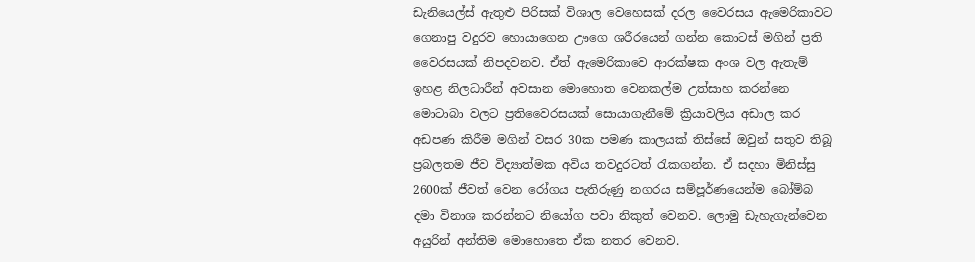ඩැනියෙල්ස් ඇතුළු පිරිසක් විශාල වෙහෙසක් දරල වෛරසය ඇමෙරිකාවට ගෙනාපු වදුරව හොයාගෙන ඌගෙ ශරීරයෙන් ගන්න කොටස් මගින් ප්‍රති වෛරසයක් නිපදවනව. ඒත් ඇමෙරිකාවෙ ආරක්ෂක අංශ වල ඇතැම් ඉහළ නිලධාරීන් අවසාන මොහොත වෙනකල්ම උත්සාහ කරන්නෙ මොටාබා වලට ප්‍රතිවෛරසයක් සොයාගැනීමේ ක්‍රියාවලිය අඩාල කර අඩපණ කිරීම මගින් වසර 30ක පමණ කාලයක් තිස්සේ ඔවුන් සතුව තිබූ ප්‍රබලතම ජීව විද්‍යාත්මක අවිය තවදුරටත් රැකගන්න. ඒ සදහා මිනිස්සු 2600ක් ජීවත් වෙන රෝගය පැතිරුණු නගරය සම්පූර්ණයෙන්ම බෝම්බ දමා විනාශ කරන්නට නියෝග පවා නිකුත් වෙනව. ලොමු ඩැහැගැන්වෙන අයුරින් අන්තිම මොහොතෙ ඒක නතර වෙනව.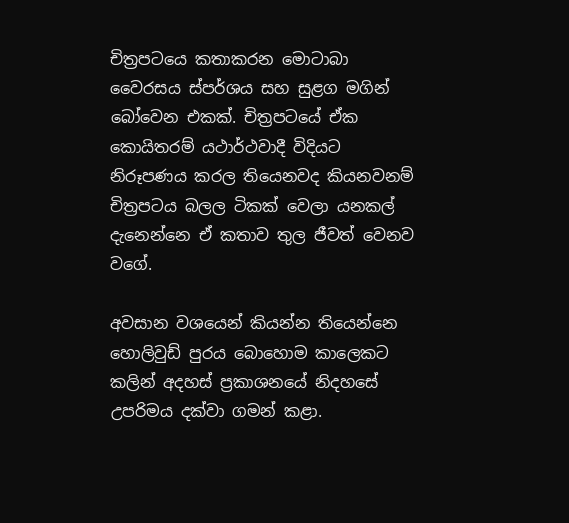චිත්‍රපටයෙ කතාකරන මොටාබා වෛරසය ස්පර්ශය සහ සුළග මගින් බෝවෙන එකක්. චිත්‍රපටයේ ඒක කොයිතරම් යථාර්ථවාදී විදියට නිරූපණය කරල තියෙනවද කියනවනම් චිත්‍රපටය බලල ටිකක් වෙලා යනකල් දැනෙන්නෙ ඒ කතාව තුල ජීවත් වෙනව වගේ.

අවසාන වශයෙන් කියන්න තියෙන්නෙ හොලිවුඩ් පුරය බොහොම කාලෙකට කලින් අදහස් ප්‍රකාශනයේ නිදහසේ උපරිමය දක්වා ගමන් කළා.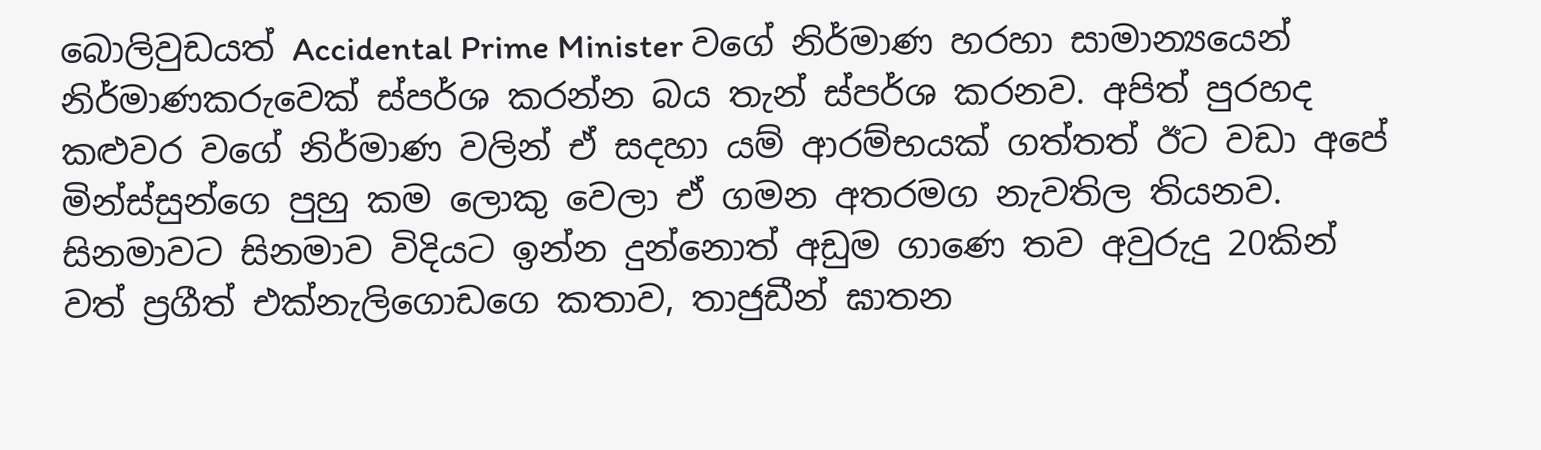බොලිවුඩයත් Accidental Prime Minister වගේ නිර්මාණ හරහා සාමාන්‍යයෙන් නිර්මාණකරුවෙක් ස්පර්ශ කරන්න බය තැන් ස්පර්ශ කරනව. අපිත් පුරහද කළුවර වගේ නිර්මාණ වලින් ඒ සදහා යම් ආරම්භයක් ගත්තත් ඊට වඩා අපේ මින්ස්සුන්ගෙ පුහු කම ලොකු වෙලා ඒ ගමන අතරමග නැවතිල තියනව. සිනමාවට සිනමාව විදියට ඉන්න දුන්නොත් අඩුම ගාණෙ තව අවුරුදු 20කින් වත් ප්‍රගීත් එක්නැලිගොඩගෙ කතාව, තාජුඩීන් ඝාතන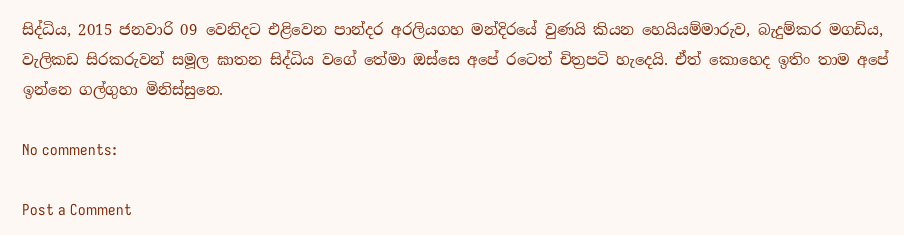සිද්ධිය, 2015 ජනවාරි 09 වෙනිදට එළිවෙන පාන්දර අරලියගහ මන්දිරයේ වුණයි කියන හෙයියම්මාරුව, බැදුම්කර මගඩිය, වැලිකඩ සිරකරුවන් සමූල ඝාතන සිද්ධිය වගේ තේමා ඔස්සෙ අපේ රටෙත් චිත්‍රපටි හැදෙයි. ඒත් කොහෙද ඉතිං තාම අපේ ඉන්නෙ ගල්ගුහා මිනිස්සුනෙ.

No comments:

Post a Comment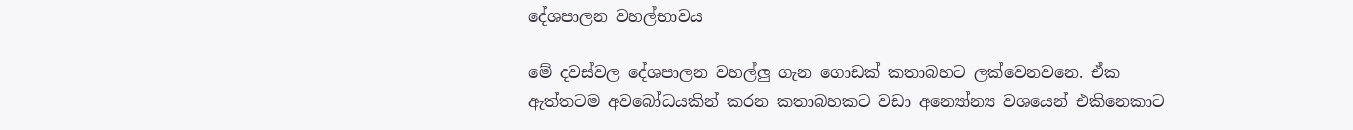දේශපාලන වහල්භාවය

මේ දවස්වල දේශපාලන වහල්ලු ගැන ගොඩක් කතාබහට ලක්වෙනවනෙ. ඒක ඇත්තටම අවබෝධයකින් කරන කතාබහකට වඩා අන්‍යෝන්‍ය වශයෙන් එකිනෙකාට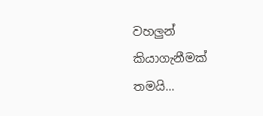වහලුන් කියාගැනීමක් තමයි...